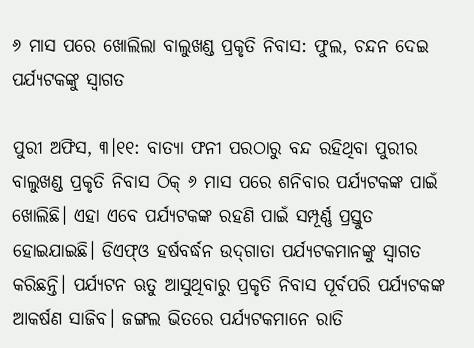୬ ମାସ ପରେ ଖୋଲିଲା ବାଲୁଖଣ୍ଡ ପ୍ରକୃତି ନିବାସ: ଫୁଲ, ଚନ୍ଦନ ଦେଇ ପର୍ଯ୍ୟଟକଙ୍କୁ ସ୍ବାଗତ

ପୁରୀ ଅଫିସ, ୩।୧୧: ବାତ୍ୟା ଫନୀ ପରଠାରୁ ବନ୍ଦ ରହିଥିବା ପୁରୀର ବାଲୁଖଣ୍ଡ ପ୍ରକୃତି ନିବାସ ଠିକ୍‌ ୬ ମାସ ପରେ ଶନିବାର ପର୍ଯ୍ୟଟକଙ୍କ ପାଇଁ ଖୋଲିଛି। ଏହା ଏବେ ପର୍ଯ୍ୟଟକଙ୍କ ରହଣି ପାଇଁ ସମ୍ପୂର୍ଣ୍ଣ ପ୍ରସ୍ତୁତ ହୋଇଯାଇଛି। ଡିଏଫ୍‌ଓ ହର୍ଷବର୍ଦ୍ଧନ ଉଦ୍‌ଗାତା ପର୍ଯ୍ୟଟକମାନଙ୍କୁ ସ୍ବାଗତ କରିଛନ୍ତି। ପର୍ଯ୍ୟଟନ ଋତୁ ଆସୁଥିବାରୁ ପ୍ରକୃତି ନିବାସ ପୂର୍ବପରି ପର୍ଯ୍ୟଟକଙ୍କ ଆକର୍ଷଣ ସାଜିବ। ଜଙ୍ଗଲ ଭିତରେ ପର୍ଯ୍ୟଟକମାନେ ରାତି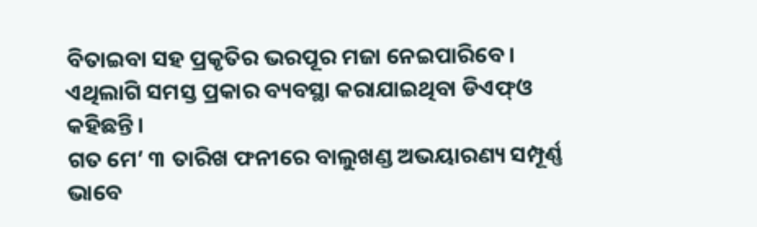ବିତାଇବା ସହ ପ୍ରକୃତିର ଭରପୂର ମଜା ନେଇପାରିବେ। ଏଥିଲାଗି ସମସ୍ତ ପ୍ରକାର ବ୍ୟବସ୍ଥା କରାଯାଇଥିବା ଡିଏଫ୍‌ଓ କହିଛନ୍ତି।
ଗତ ମେ’ ୩ ତାରିଖ ଫନୀରେ ବାଲୁଖଣ୍ଡ ଅଭୟାରଣ୍ୟ ସମ୍ପୂର୍ଣ୍ଣ ଭାବେ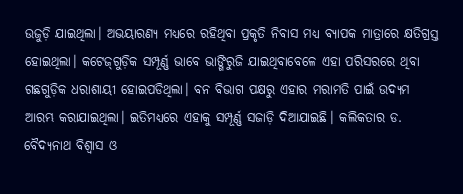ଉଜୁଡ଼ି ଯାଇଥିଲା। ଅଭୟାରଣ୍ୟ ମଧ୍ୟରେ ରହିଥିବା ପ୍ରକୃତି ନିବାସ ମଧ୍ୟ ବ୍ୟାପକ ମାତ୍ରାରେ କ୍ଷତିଗ୍ରସ୍ତ ହୋଇଥିଲା। କଟେଜ୍‌ଗୁଡ଼ିକ ସମ୍ପୂର୍ଣ୍ଣ ଭାବେ ଭାଙ୍ଗିରୁଜି ଯାଇଥିବାବେଳେ ଏହା ପରିସରରେ ଥିବା ଗଛଗୁଡ଼ିକ ଧରାଶାୟୀ ହୋଇପଡିଥିଲା। ବନ ବିଭାଗ ପକ୍ଷରୁ ଏହାର ମରାମତି ପାଇଁ ଉଦ୍ୟମ ଆରମ୍ଭ କରାଯାଇଥିଲା। ଇତିମଧ୍ୟରେ ଏହାକୁ ସମ୍ପୂର୍ଣ୍ଣ ସଜାଡ଼ି ଦିଆଯାଇଛି। କଲିକତାର ଡ. ବୈଦ୍ୟନାଥ ବିଶ୍ୱାସ ଓ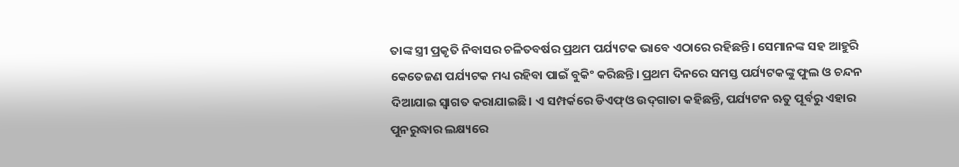ତାଙ୍କ ସ୍ତ୍ରୀ ପ୍ରକୃତି ନିବାସର ଚଳିତବର୍ଷର ପ୍ରଥମ ପର୍ଯ୍ୟଟକ ଭାବେ ଏଠାରେ ରହିଛନ୍ତି। ସେମାନଙ୍କ ସହ ଆହୁରି କେତେଜଣ ପର୍ଯ୍ୟଟକ ମଧ୍ୟ ରହିବା ପାଇଁ ବୁକିଂ କରିଛନ୍ତି। ପ୍ରଥମ ଦିନରେ ସମସ୍ତ ପର୍ଯ୍ୟଟକଙ୍କୁ ଫୁଲ ଓ ଚନ୍ଦନ ଦିଆଯାଇ ସ୍ବାଗତ କରାଯାଇଛି। ଏ ସମ୍ପର୍କରେ ଡିଏଫ୍‌ଓ ଉଦ୍‌ଗାତା କହିଛନ୍ତି, ପର୍ଯ୍ୟଟନ ଋତୁ ପୂର୍ବରୁ ଏହାର ପୁନରୁଦ୍ଧାର ଲକ୍ଷ୍ୟରେ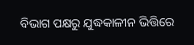ବିଭାଗ ପକ୍ଷରୁ ଯୁଦ୍ଧକାଳୀନ ଭିତ୍ତିରେ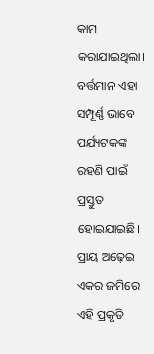କାମ କରାଯାଇଥିଲା। ବର୍ତ୍ତମାନ ଏହା ସମ୍ପୂର୍ଣ୍ଣ ଭାବେ ପର୍ଯ୍ୟଟକଙ୍କ ରହଣି ପାଇଁ ପ୍ରସ୍ତୁତ ହୋଇଯାଇଛି। ପ୍ରାୟ ଅଢ଼େଇ ଏକର ଜମିରେ ଏହି ପ୍ରକୃତି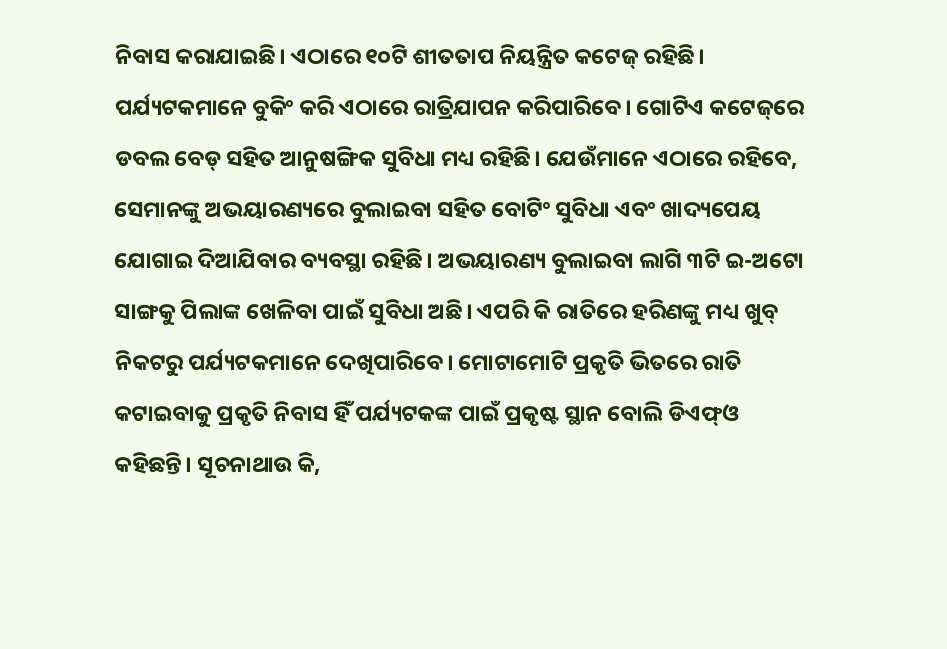ନିବାସ କରାଯାଇଛି। ଏଠାରେ ୧୦ଟି ଶୀତତାପ ନିୟନ୍ତ୍ରିତ କଟେଜ୍‌ ରହିଛି। ପର୍ଯ୍ୟଟକମାନେ ବୁକିଂ କରି ଏଠାରେ ରାତ୍ରିଯାପନ କରିପାରିବେ। ଗୋଟିଏ କଟେଜ୍‌ରେ ଡବଲ ବେଡ୍‌ ସହିତ ଆନୁଷଙ୍ଗିକ ସୁବିଧା ମଧ୍ୟ ରହିଛି। ଯେଉଁମାନେ ଏଠାରେ ରହିବେ, ସେମାନଙ୍କୁ ଅଭୟାରଣ୍ୟରେ ବୁଲାଇବା ସହିତ ବୋଟିଂ ସୁବିଧା ଏବଂ ଖାଦ୍ୟପେୟ ଯୋଗାଇ ଦିଆଯିବାର ବ୍ୟବସ୍ଥା ରହିଛି। ଅଭୟାରଣ୍ୟ ବୁଲାଇବା ଲାଗି ୩ଟି ଇ-ଅଟୋ ସାଙ୍ଗକୁ ପିଲାଙ୍କ ଖେଳିବା ପାଇଁ ସୁବିଧା ଅଛି। ଏପରି କି ରାତିରେ ହରିଣଙ୍କୁ ମଧ୍ୟ ଖୁବ୍‌ ନିକଟରୁ ପର୍ଯ୍ୟଟକମାନେ ଦେଖିପାରିବେ। ମୋଟାମୋଟି ପ୍ରକୃତି ଭିତରେ ରାତି କଟାଇବାକୁ ପ୍ରକୃତି ନିବାସ ହିଁ ପର୍ଯ୍ୟଟକଙ୍କ ପାଇଁ ପ୍ରକୃଷ୍ଟ ସ୍ଥାନ ବୋଲି ଡିଏଫ୍‌ଓ କହିଛନ୍ତି। ସୂଚନାଥାଉ କି,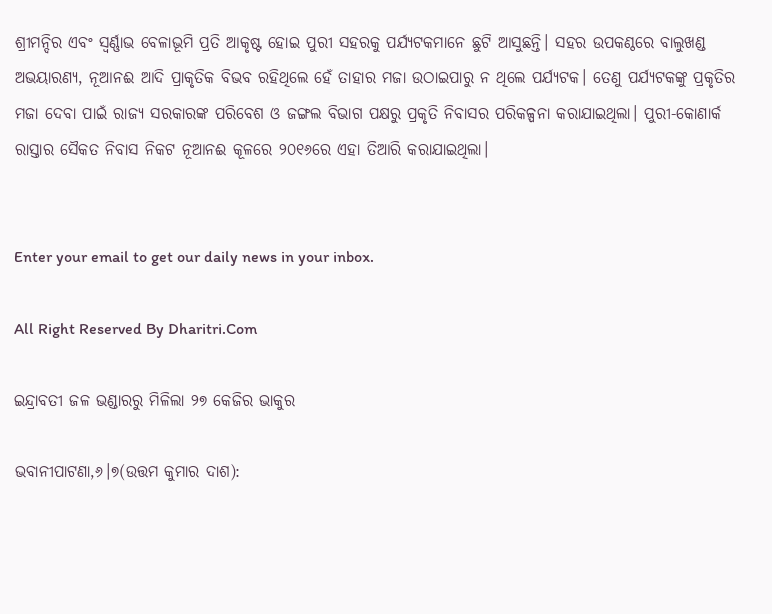ଶ୍ରୀମନ୍ଦିର ଏବଂ ସ୍ବର୍ଣ୍ଣାଭ ବେଳାଭୂମି ପ୍ରତି ଆକୃଷ୍ଟ ହୋଇ ପୁରୀ ସହରକୁ ପର୍ଯ୍ୟଟକମାନେ ଛୁଟି ଆସୁଛନ୍ତି। ସହର ଉପକଣ୍ଠରେ ବାଲୁଖଣ୍ଡ ଅଭୟାରଣ୍ୟ, ନୂଆନଈ ଆଦି ପ୍ରାକୃତିକ ବିଭବ ରହିଥିଲେ ହେଁ ତାହାର ମଜା ଉଠାଇପାରୁ ନ ଥିଲେ ପର୍ଯ୍ୟଟକ। ତେଣୁ ପର୍ଯ୍ୟଟକଙ୍କୁ ପ୍ରକୃତିର ମଜା ଦେବା ପାଇଁ ରାଜ୍ୟ ସରକାରଙ୍କ ପରିବେଶ ଓ ଜଙ୍ଗଲ ବିଭାଗ ପକ୍ଷରୁ ପ୍ରକୃତି ନିବାସର ପରିକଳ୍ପନା କରାଯାଇଥିଲା। ପୁରୀ-କୋଣାର୍କ ରାସ୍ତାର ସୈକତ ନିବାସ ନିକଟ ନୂଆନଈ କୂଳରେ ୨୦୧୬ରେ ଏହା ତିଆରି କରାଯାଇଥିଲା।


Enter your email to get our daily news in your inbox.

All Right Reserved By Dharitri.Com

ଇନ୍ଦ୍ରାବତୀ ଜଳ ଭଣ୍ଡାରରୁ ମିଳିଲା ୨୭ କେଜିର ଭାକୁର

ଭବାନୀପାଟଣା,୬।୭(ଉତ୍ତମ କୁମାର ଦାଶ):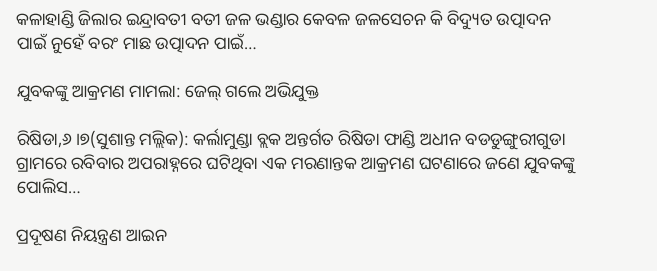କଳାହାଣ୍ଡି ଜିଲାର ଇନ୍ଦ୍ରାବତୀ ବତୀ ଜଳ ଭଣ୍ଡାର କେବଳ ଜଳସେଚନ କି ବିଦ୍ୟୁତ ଉତ୍ପାଦନ ପାଇଁ ନୁହେଁ ବରଂ ମାଛ ଉତ୍ପାଦନ ପାଇଁ…

ଯୁବକଙ୍କୁ ଆକ୍ରମଣ ମାମଲା: ଜେଲ୍‌ ଗଲେ ଅଭିଯୁକ୍ତ

ରିଷିଡା,୬।୭(ସୁଶାନ୍ତ ମଲ୍ଲିକ): କର୍ଲାମୁଣ୍ଡା ବ୍ଲକ ଅନ୍ତର୍ଗତ ରିଷିଡା ଫାଣ୍ଡି ଅଧୀନ ବଡଡୁଙ୍ଗୁରୀଗୁଡା ଗ୍ରାମରେ ରବିବାର ଅପରାହ୍ନରେ ଘଟିଥିବା ଏକ ମରଣାନ୍ତକ ଆକ୍ରମଣ ଘଟଣାରେ ଜଣେ ଯୁବକଙ୍କୁ ପୋଲିସ…

ପ୍ରଦୂଷଣ ନିୟନ୍ତ୍ରଣ ଆଇନ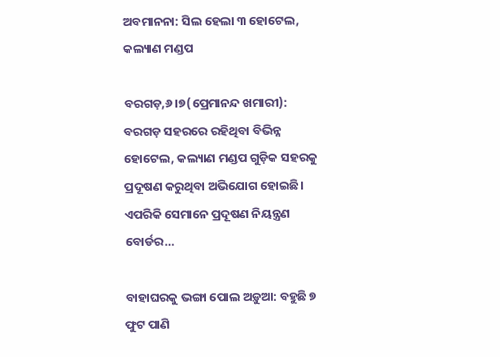ଅବମାନନା: ସିଲ ହେଲା ୩ ହୋଟେଲ, କଲ୍ୟାଣ ମଣ୍ଡପ

ବରଗଡ଼,୬।୭(ପ୍ରେମାନନ୍ଦ ଖମାରୀ): ବରଗଡ଼ ସହରରେ ରହିଥିବା ବିଭିନ୍ନ ହୋଟେଲ, କଲ୍ୟାଣ ମଣ୍ଡପ ଗୁଡ଼ିକ ସହରକୁ ପ୍ରଦୂଷଣ କରୁଥିବା ଅଭିଯୋଗ ହୋଇଛି। ଏପରିକି ସେମାନେ ପ୍ରଦୂଷଣ ନିୟନ୍ତ୍ରଣ ବୋର୍ଡର…

ବାହାଘରକୁ ଭଙ୍ଗା ପୋଲ ଅଡ଼ୁଆ: ବହୁଛି ୭ ଫୁଟ ପାଣି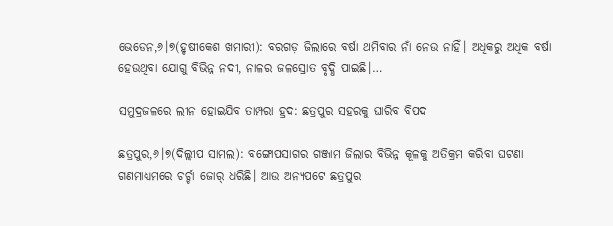ଭେଡେନ,୬।୭(ହୃଷୀକେଶ ଖମାରୀ): ବରଗଡ଼ ଜିଲାରେ ବର୍ଷା ଥମିବାର ନାଁ ନେଉ ନାହିଁ। ଅଧିକରୁ ଅଧିକ ବର୍ଷା ହେଉଥିବା ଯୋଗୁ ବିଭିନ୍ନ ନଦୀ, ନାଳର ଜଳସ୍ରୋତ ବୃଦ୍ଧି ପାଇଛି।…

ସମୁଦ୍ରଜଳରେ ଲୀନ ହୋଇଯିବ ତାମ୍ପରା ହ୍ରଦ: ଛତ୍ରପୁର ସହରକୁ ଘାରିବ ବିପଦ

ଛତ୍ରପୁର,୬।୭(ଦିଲ୍ଲୀପ ସାମଲ): ବଙ୍ଗୋପସାଗର ଗଞ୍ଜାମ ଜିଲାର ବିଭିନ୍ନ କୂଳକୁ ଅତିକ୍ରମ କରିବା ଘଟଣା ଗଣମାଧ୍ୟମରେ ଚର୍ଚ୍ଚା ଜୋର୍‌ ଧରିଛି। ଆଉ ଅନ୍ୟପଟେ ଛତ୍ରପୁର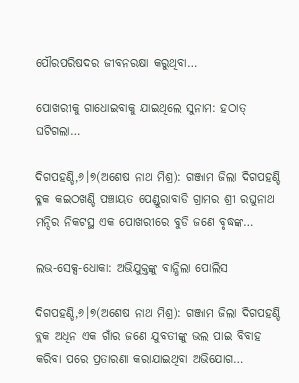ପୌରପରିଷଦର ଜୀବନରକ୍ଷା କରୁଥିବା…

ପୋଖରୀକୁ ଗାଧୋଇବାକୁ ଯାଇଥିଲେ ସୁନାମ: ହଠାତ୍‌ ଘଟିଗଲା…

ଦିଗପହଣ୍ଡି,୬।୭(ଅଶେଷ ନାଥ ମିଶ୍ର): ଗଞ୍ଜାମ ଜିଲା ଦିଗପହଣ୍ଡି ବ୍ଳକ କଇଠଖଣ୍ଡି ପଞ୍ଚାୟତ ପେଣ୍ଡୁରାବାଡି ଗ୍ରାମର ଶ୍ରୀ ରଘୁନାଥ ମନ୍ଦିର ନିକଟସ୍ଥ ଏକ ପୋଖରୀରେ ବୁଡି ଜଣେ ବୃଦ୍ଧଙ୍କ…

ଲଭ-ସେକ୍ସ-ଧୋକା: ଅଭିଯୁକ୍ତଙ୍କୁ ବାନ୍ଧିଲା ପୋଲିସ

ଦିଗପହଣ୍ଡି,୬।୭(ଅଶେଷ ନାଥ ମିଶ୍ର): ଗଞ୍ଜାମ ଜିଲା ଦିଗପହଣ୍ଡି ବ୍ଲକ ଅଧିନ ଏକ ଗାଁର ଜଣେ ଯୁବତୀଙ୍କୁ ଭଲ ପାଇ ବିବାହ କରିବା ପରେ ପ୍ରତାରଣା କରାଯାଇଥିବା ଅଭିଯୋଗ…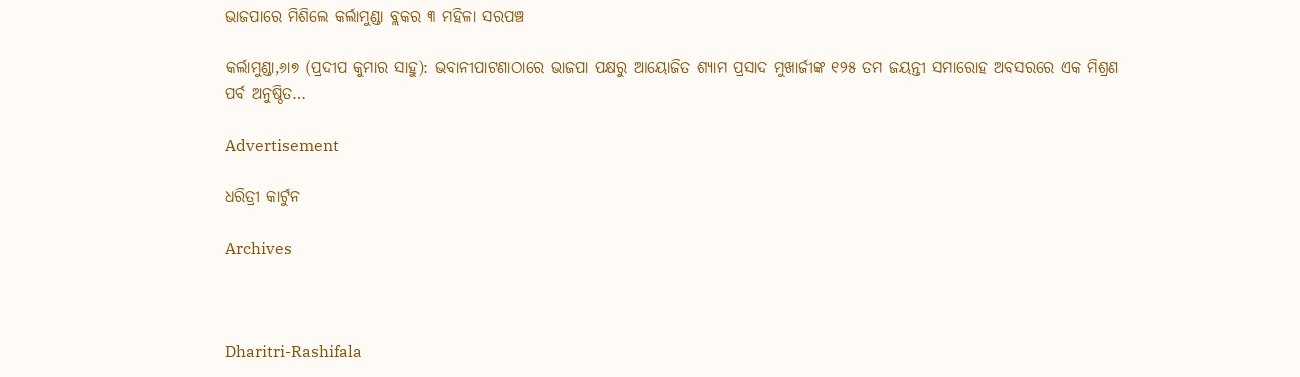ଭାଜପାରେ ମିଶିଲେ କର୍ଲାମୁଣ୍ଡା ବ୍ଲକର ୩ ମହିଳା ସରପଞ୍ଚ

କର୍ଲାମୁଣ୍ଡା,୬ା୭ (ପ୍ରଦୀପ କୁମାର ସାହୁ): ଭବାନୀପାଟଣାଠାରେ ଭାଜପା ପକ୍ଷରୁ ଆୟୋଜିତ ଶ୍ୟାମ ପ୍ରସାଦ ମୁଖାର୍ଜୀଙ୍କ ୧୨୫ ତମ ଜୟନ୍ତୀ ସମାରୋହ ଅବସରରେ ଏକ ମିଶ୍ରଣ ପର୍ବ ଅନୁଷ୍ଠିତ…

Advertisement

ଧରିତ୍ରୀ କାର୍ଟୁନ

Archives



Dharitri-Rashifala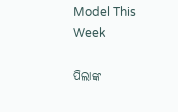Model This Week

ପିଲାଙ୍କ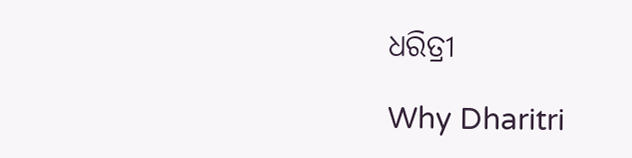ଧରିତ୍ରୀ

Why Dharitri